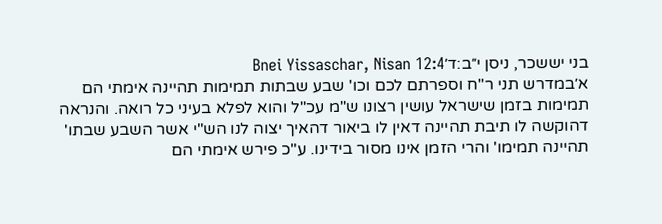בני יששכר, ניסן י״ב:ד׳Bnei Yissaschar, Nisan 12:4
א׳במדרש תני ר"ח וספרתם לכם וכו' שבע שבתות תמימות תהיינה אימתי הם תמימות בזמן שישראל עושין רצונו ש"מ עכ"ל והוא לפלא בעיני כל רואה. והנראה דהוקשה לו תיבת תהיינה דאין לו ביאור דהאיך יצוה לנו הש"י אשר השבע שבתו' תהיינה תמימו' והרי הזמן אינו מסור בידינו. ע"כ פירש אימתי הם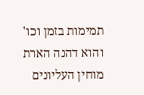תמימות בזמן וכו' והוא דהנה הארת מוחין העליונים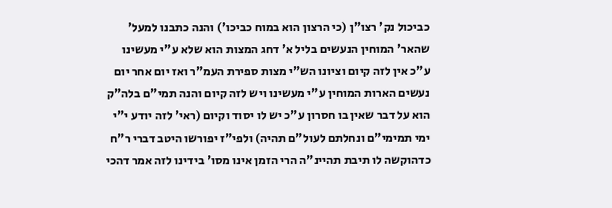כביכול נק' רצו"ן (כי הרצון הוא במוח כביכו') והנה כתבנו למעל' שהאר' המוחין הנעשים בליל א' דחג המצות הוא שלא ע"י מעשינו ע"כ אין לזה קיום וציונו הש"י מצות ספירת העמ"ר ואז יום אחר יום נעשים הארות המוחין ע"י מעשינו ויש לזה קיום והנה תמי"ם בלה"ק הוא על דבר שאין בו חסרון ע"כ יש לו יסוד וקיום (ראי' לזה יודע י"י ימי תמימי"ם ונחלתם לעול"ם תהיה) ולפי"ז יפורשו היטב דברי ר"ח כדהוקשה לו תיבת תהיינ"ה הרי הזמן אינו מסו' בידינו לזה אמר דהכי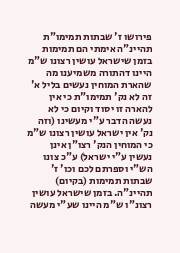פירושו ז' שבתות תמימו"ת תהיינ"ה אימתי הם תמימות בזמן שישראל עושין רצונו ש"מ היינו דהתורה משמיענו מה שהארת המוחין נעשים בליל א' זה לא נק' תמימו"ת כי אין להארה זו יסוד וקיום כי לא נעשה הדבר ע"י מעשינו (וזה נק' אין ישראל עושין רצונו ש"מ כי המוחין הנק' רצו"ן אינן נעשין ע"י ישראל) ע"כ צונו הש"י וספרתם לכם וכו' ז' שבתות תמימות (בקיום) תהיינ"ה. בזמן שישראל עושין רצונ"ו ש"מ היינו שע"י מעשה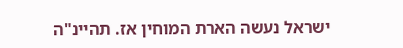ישראל נעשה הארת המוחין אז. תהיינ"ה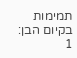תמימות בקיום הבן:
1